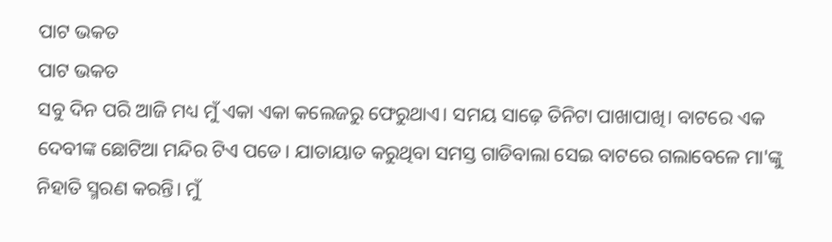ପାଟ ଭକତ
ପାଟ ଭକତ
ସବୁ ଦିନ ପରି ଆଜି ମଧ୍ୟ ମୁଁ ଏକା ଏକା କଲେଜରୁ ଫେରୁଥାଏ। ସମୟ ସାଢ଼େ ତିନିଟା ପାଖାପାଖି। ବାଟରେ ଏକ ଦେବୀଙ୍କ ଛୋଟିଆ ମନ୍ଦିର ଟିଏ ପଡେ। ଯାତାୟାତ କରୁଥିବା ସମସ୍ତ ଗାଡିବାଲା ସେଇ ବାଟରେ ଗଲାବେଳେ ମା'ଙ୍କୁ ନିହାତି ସ୍ମରଣ କରନ୍ତି। ମୁଁ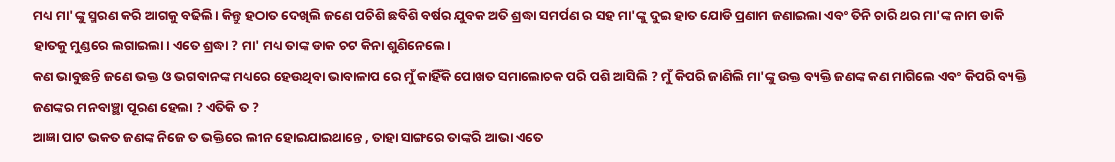ମଧ୍ୟ ମା'ଙ୍କୁ ସ୍ମରଣ କରି ଆଗକୁ ବଢିଲି। କିନ୍ତୁ ହଠାତ ଦେଖିଲି ଜଣେ ପଚିଶି ଛବିଶି ବର୍ଷର ଯୁବକ ଅତି ଶ୍ରଦ୍ଧା ସମର୍ପଣ ର ସହ ମା'ଙ୍କୁ ଦୁଇ ହାତ ଯୋଡି ପ୍ରଣାମ ଜଣାଇଲା ଏବଂ ତିନି ଚାରି ଥର ମା'ଙ୍କ ନାମ ଡାକି ହାତକୁ ମୁଣ୍ଡରେ ଲଗାଇଲା। ଏତେ ଶ୍ରଦ୍ଧା ? ମା' ମଧ୍ୟ ତାଙ୍କ ଡାକ ଚଟ କିନା ଶୁଣିନେଲେ।
କଣ ଭାବୁଛନ୍ତି ଜଣେ ଭକ୍ତ ଓ ଭଗବାନଙ୍କ ମଧ୍ୟରେ ହେଉଥିବା ଭାବାଳାପ ରେ ମୁଁ କାହିଁକି ପୋଖତ ସମାଲୋଚକ ପରି ପଶି ଆସିଲି ? ମୁଁ କିପରି ଜାଣିଲି ମା'ଙ୍କୁ ଉକ୍ତ ବ୍ୟକ୍ତି ଜଣଙ୍କ କଣ ମାଗିଲେ ଏବଂ କିପରି ବ୍ୟକ୍ତି ଜଣଙ୍କର ମନବାଞ୍ଛା ପୂରଣ ହେଲା ? ଏତିକି ତ ?
ଆଜ୍ଞା ପାଟ ଭକତ ଜଣଙ୍କ ନିଜେ ତ ଭକ୍ତିରେ ଲୀନ ହୋଇଯାଇଥାନ୍ତେ , ତାହା ସାଙ୍ଗରେ ତାଙ୍କରି ଆଭା ଏତେ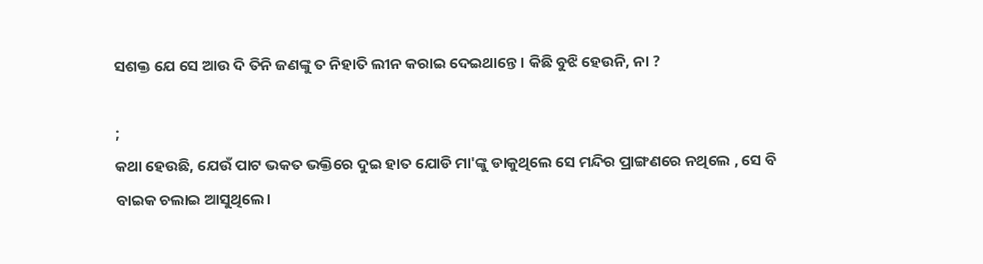ସଶକ୍ତ ଯେ ସେ ଆଉ ଦି ତିନି ଜଣଙ୍କୁ ତ ନିହାତି ଲୀନ କରାଇ ଦେଇଥାନ୍ତେ। କିଛି ବୁଝି ହେଉନି, ନା ?

;
କଥା ହେଉଛି, ଯେଉଁ ପାଟ ଭକତ ଭକ୍ତିରେ ଦୁଇ ହାତ ଯୋଡି ମା'ଙ୍କୁ ଡାକୁଥିଲେ ସେ ମନ୍ଦିର ପ୍ରାଙ୍ଗଣରେ ନଥିଲେ , ସେ ବି ବାଇକ ଚଲାଇ ଆସୁଥିଲେ।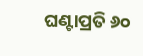ଘଣ୍ଟାପ୍ରତି ୬୦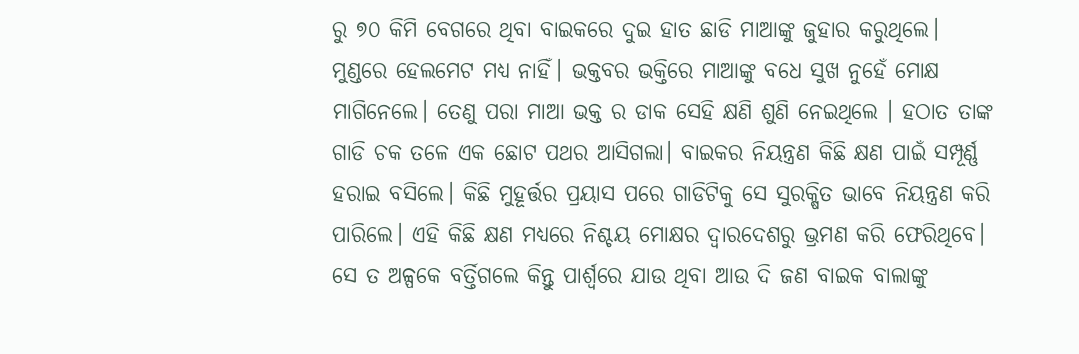ରୁ ୭୦ କିମି ବେଗରେ ଥିବା ବାଇକରେ ଦୁଇ ହାତ ଛାଡି ମାଆଙ୍କୁ ଜୁହାର କରୁଥିଲେ। ମୁଣ୍ଡରେ ହେଲମେଟ ମଧ୍ୟ ନାହିଁ। ଭକ୍ତବର ଭକ୍ତିରେ ମାଆଙ୍କୁ ବଧେ ସୁଖ ନୁହେଁ ମୋକ୍ଷ ମାଗିନେଲେ। ତେଣୁ ପରା ମାଆ ଭକ୍ତ ର ଡାକ ସେହି କ୍ଷଣି ଶୁଣି ନେଇଥିଲେ । ହଠାତ ତାଙ୍କ ଗାଡି ଚକ ତଳେ ଏକ ଛୋଟ ପଥର ଆସିଗଲା। ବାଇକର ନିୟନ୍ତ୍ରଣ କିଛି କ୍ଷଣ ପାଇଁ ସମ୍ପୂର୍ଣ୍ଣ ହରାଇ ବସିଲେ। କିଛି ମୁହୂର୍ତ୍ତର ପ୍ରୟାସ ପରେ ଗାଡିଟିକୁ ସେ ସୁରକ୍ଷିତ ଭାବେ ନିୟନ୍ତ୍ରଣ କରି ପାରିଲେ। ଏହି କିଛି କ୍ଷଣ ମଧ୍ୟରେ ନିଶ୍ଚୟ ମୋକ୍ଷର ଦ୍ୱାରଦେଶରୁ ଭ୍ରମଣ କରି ଫେରିଥିବେ। ସେ ତ ଅଳ୍ପକେ ବର୍ତ୍ତିଗଲେ କିନ୍ତୁ ପାର୍ଶ୍ଵରେ ଯାଉ ଥିବା ଆଉ ଦି ଜଣ ବାଇକ ବାଲାଙ୍କୁ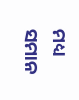ମଧ୍ୟ ସମାନ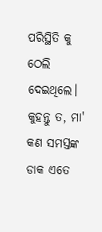ପରିସ୍ଥିତି କୁ ଠେଲି ଦେଇଥିଲେ।
କୁହନ୍ତୁ ତ, ମା' କଣ ସମସ୍ତଙ୍କ ଡାକ ଏତେ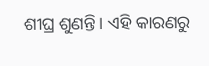ଶୀଘ୍ର ଶୁଣନ୍ତି। ଏହି କାରଣରୁ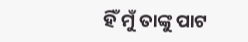ହିଁ ମୁଁ ତାଙ୍କୁ ପାଟ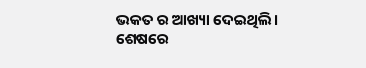ଭକତ ର ଆଖ୍ୟା ଦେଇଥିଲି।
ଶେଷରେ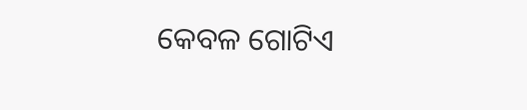କେବଳ ଗୋଟିଏ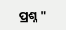ପ୍ରଶ୍ନ "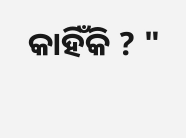କାହିଁକି ? "